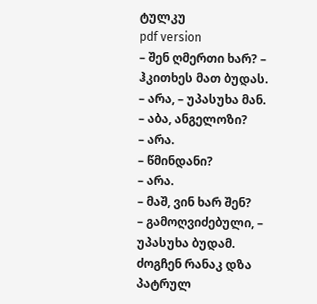ტულკუ
pdf version
– შენ ღმერთი ხარ? – ჰკითხეს მათ ბუდას.
– არა, – უპასუხა მან.
– აბა, ანგელოზი?
– არა.
– წმინდანი?
– არა.
– მაშ, ვინ ხარ შენ?
– გამოღვიძებული, – უპასუხა ბუდამ.
ძოგჩენ რანაკ დზა პატრულ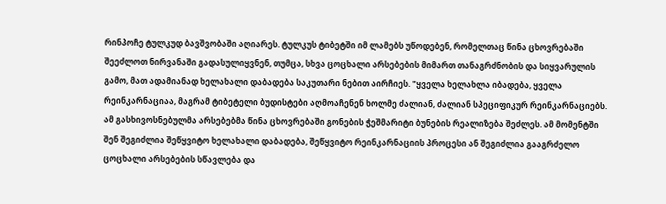რინპოჩე ტულკუდ ბავშვობაში აღიარეს. ტულკუს ტიბეტში იმ ლამებს უწოდებენ, რომელთაც წინა ცხოვრებაში შეეძლოთ ნირვანაში გადასულიყვნენ, თუმცა, სხვა ცოცხალი არსებების მიმართ თანაგრძნობის და სიყვარულის გამო, მათ ადამიანად ხელახალი დაბადება საკუთარი ნებით აირჩიეს. "ყველა ხელახლა იბადება, ყველა რეინკარნაციაა, მაგრამ ტიბეტელი ბუდისტები აღმოაჩენენ ხოლმე ძალიან, ძალიან სპეციფიკურ რეინკარნაციებს. ამ გასხივოსნებულმა არსებებმა წინა ცხოვრებაში გონების ჭეშმარიტი ბუნების რეალიზება შეძლეს. ამ მომენტში შენ შეგიძლია შეწყვიტო ხელახალი დაბადება, შეწყვიტო რეინკარნაციის პროცესი ან შეგიძლია გააგრძელო ცოცხალი არსებების სწავლება და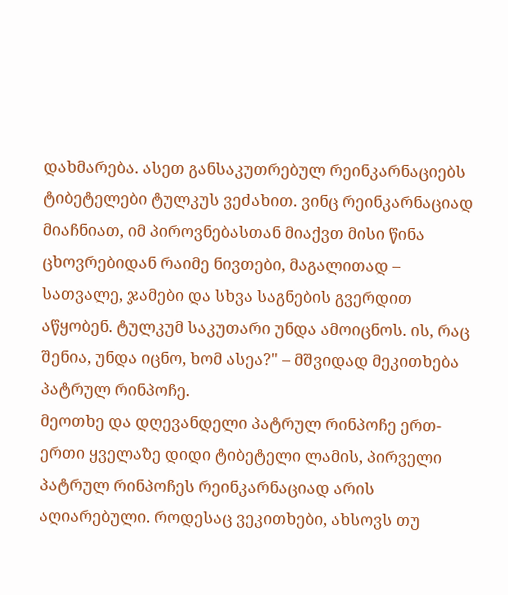დახმარება. ასეთ განსაკუთრებულ რეინკარნაციებს ტიბეტელები ტულკუს ვეძახით. ვინც რეინკარნაციად მიაჩნიათ, იმ პიროვნებასთან მიაქვთ მისი წინა ცხოვრებიდან რაიმე ნივთები, მაგალითად – სათვალე, ჯამები და სხვა საგნების გვერდით აწყობენ. ტულკუმ საკუთარი უნდა ამოიცნოს. ის, რაც შენია, უნდა იცნო, ხომ ასეა?" – მშვიდად მეკითხება პატრულ რინპოჩე.
მეოთხე და დღევანდელი პატრულ რინპოჩე ერთ-ერთი ყველაზე დიდი ტიბეტელი ლამის, პირველი პატრულ რინპოჩეს რეინკარნაციად არის აღიარებული. როდესაც ვეკითხები, ახსოვს თუ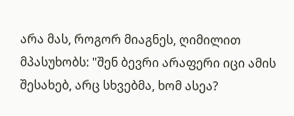არა მას, როგორ მიაგნეს, ღიმილით მპასუხობს: "შენ ბევრი არაფერი იცი ამის შესახებ, არც სხვებმა, ხომ ასეა?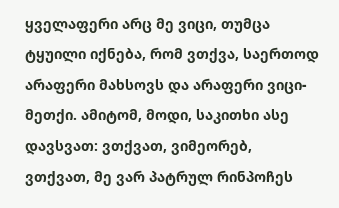ყველაფერი არც მე ვიცი, თუმცა ტყუილი იქნება, რომ ვთქვა, საერთოდ არაფერი მახსოვს და არაფერი ვიცი-მეთქი. ამიტომ, მოდი, საკითხი ასე დავსვათ: ვთქვათ, ვიმეორებ, ვთქვათ, მე ვარ პატრულ რინპოჩეს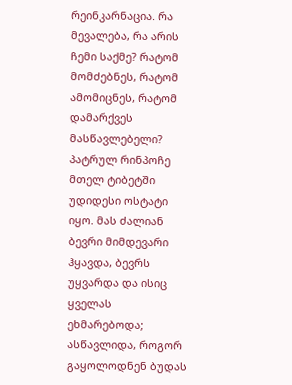რეინკარნაცია. რა მევალება, რა არის ჩემი საქმე? რატომ მომძებნეს, რატომ ამომიცნეს, რატომ დამარქვეს მასწავლებელი? პატრულ რინპოჩე მთელ ტიბეტში უდიდესი ოსტატი იყო. მას ძალიან ბევრი მიმდევარი ჰყავდა, ბევრს უყვარდა და ისიც ყველას ეხმარებოდა; ასწავლიდა, როგორ გაყოლოდნენ ბუდას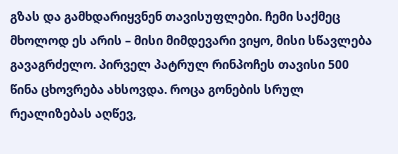გზას და გამხდარიყვნენ თავისუფლები. ჩემი საქმეც მხოლოდ ეს არის – მისი მიმდევარი ვიყო, მისი სწავლება გავაგრძელო. პირველ პატრულ რინპოჩეს თავისი 500 წინა ცხოვრება ახსოვდა. როცა გონების სრულ რეალიზებას აღწევ,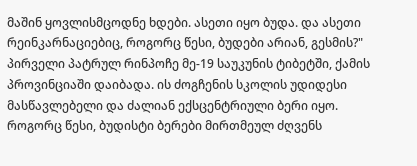მაშინ ყოვლისმცოდნე ხდები. ასეთი იყო ბუდა. და ასეთი რეინკარნაციებიც, როგორც წესი, ბუდები არიან, გესმის?"
პირველი პატრულ რინპოჩე მე-19 საუკუნის ტიბეტში, ქამის პროვინციაში დაიბადა. ის ძოგჩენის სკოლის უდიდესი მასწავლებელი და ძალიან ექსცენტრიული ბერი იყო. როგორც წესი, ბუდისტი ბერები მირთმეულ ძღვენს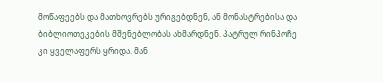მოწაფეებს და მათხოვრებს ურიგებდნენ, ან მონასტრებისა და ბიბლიოთეკების მშენებლობას ახმარდნენ. პატრულ რინპოჩე კი ყველაფერს ყრიდა. მან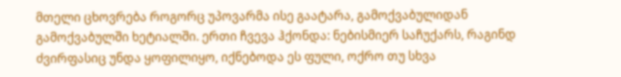მთელი ცხოვრება როგორც უპოვარმა ისე გაატარა, გამოქვაბულიდან გამოქვაბულში ხეტიალში. ერთი ჩვევა ჰქონდა: ნებისმიერ საჩუქარს, რაგინდ ძვირფასიც უნდა ყოფილიყო, იქნებოდა ეს ფული, ოქრო თუ სხვა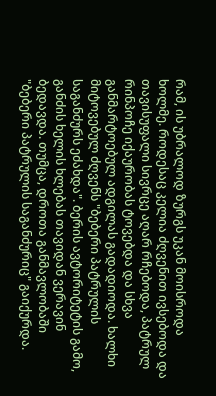რამ, ის უბრალოდ ზურგს უკან მოისროდა ხოლმე. როდესაც კელია ძღვენით ივსებოდა და თავისუფალი სივრცე აღარ რჩებოდა, პატრულ რინპოჩე იქაურობას ტოვებდა და სხვა განმარტოებულ ადგილას გადადიოდა. ხალხი მიტოვებულ ძღვენს "ბებერი პატრულის საგანძურს ეძახდა". ბერის ავტორიტეტის გამო, განძის ხელის ხლებას თავიდან ვერავინ ბედავდა. თუმცა, დროთა განმავლობაში "ბებერი პატრულის საგანძურიც" გაიქურდა.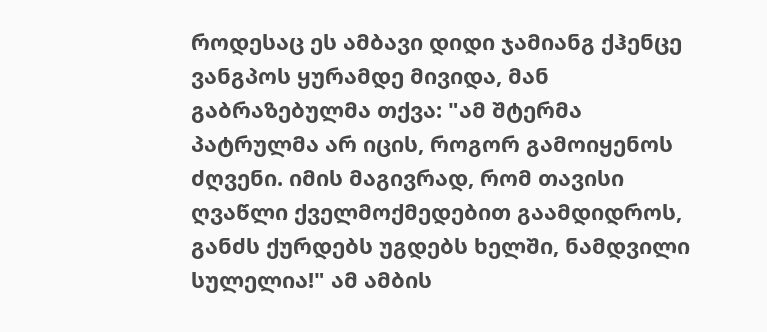როდესაც ეს ამბავი დიდი ჯამიანგ ქჰენცე ვანგპოს ყურამდე მივიდა, მან გაბრაზებულმა თქვა: "ამ შტერმა პატრულმა არ იცის, როგორ გამოიყენოს ძღვენი. იმის მაგივრად, რომ თავისი ღვაწლი ქველმოქმედებით გაამდიდროს, განძს ქურდებს უგდებს ხელში, ნამდვილი სულელია!" ამ ამბის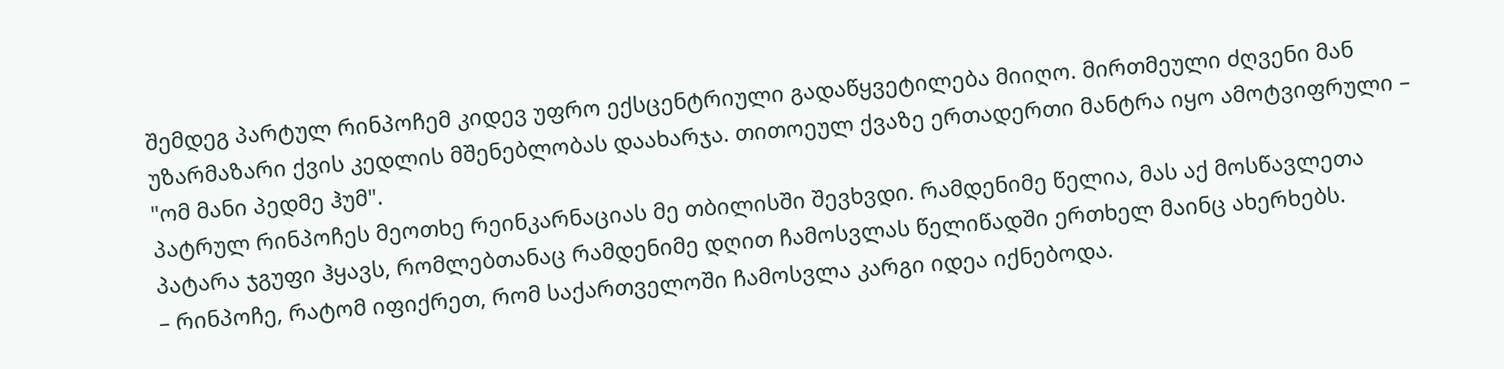შემდეგ პარტულ რინპოჩემ კიდევ უფრო ექსცენტრიული გადაწყვეტილება მიიღო. მირთმეული ძღვენი მან უზარმაზარი ქვის კედლის მშენებლობას დაახარჯა. თითოეულ ქვაზე ერთადერთი მანტრა იყო ამოტვიფრული – "ომ მანი პედმე ჰუმ".
პატრულ რინპოჩეს მეოთხე რეინკარნაციას მე თბილისში შევხვდი. რამდენიმე წელია, მას აქ მოსწავლეთა პატარა ჯგუფი ჰყავს, რომლებთანაც რამდენიმე დღით ჩამოსვლას წელიწადში ერთხელ მაინც ახერხებს.
– რინპოჩე, რატომ იფიქრეთ, რომ საქართველოში ჩამოსვლა კარგი იდეა იქნებოდა.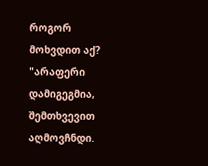როგორ მოხვდით აქ?
"არაფერი დამიგეგმია, შემთხვევით აღმოვჩნდი.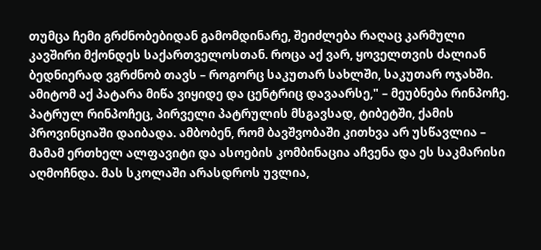თუმცა ჩემი გრძნობებიდან გამომდინარე, შეიძლება რაღაც კარმული კავშირი მქონდეს საქართველოსთან. როცა აქ ვარ, ყოველთვის ძალიან ბედნიერად ვგრძნობ თავს – როგორც საკუთარ სახლში, საკუთარ ოჯახში. ამიტომ აქ პატარა მიწა ვიყიდე და ცენტრიც დავაარსე," – მეუბნება რინპოჩე.
პატრულ რინპოჩეც, პირველი პატრულის მსგავსად, ტიბეტში, ქამის პროვინციაში დაიბადა. ამბობენ, რომ ბავშვობაში კითხვა არ უსწავლია – მამამ ერთხელ ალფავიტი და ასოების კომბინაცია აჩვენა და ეს საკმარისი აღმოჩნდა. მას სკოლაში არასდროს უვლია,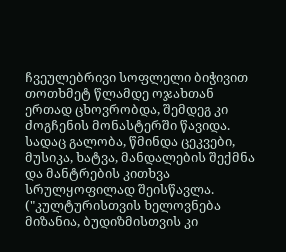ჩვეულებრივი სოფლელი ბიჭივით თოთხმეტ წლამდე ოჯახთან ერთად ცხოვრობდა, შემდეგ კი ძოგჩენის მონასტერში წავიდა. სადაც გალობა, წმინდა ცეკვები, მუსიკა, ხატვა, მანდალების შექმნა და მანტრების კითხვა სრულყოფილად შეისწავლა. ("კულტურისთვის ხელოვნება მიზანია, ბუდიზმისთვის კი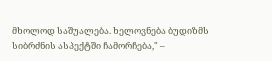მხოლოდ საშუალება. ხელოვნება ბუდიზმს სიბრძნის ასპექტში ჩამორჩება," –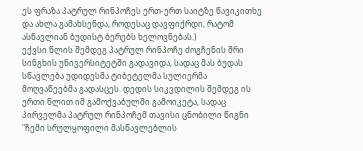ეს ფრაზა პატრულ რინპოჩეს ერთ-ერთ საიტზე წავიკითხე და ახლა გამახსენდა, როდესაც დავფიქრდი, რატომ ასწავლიან ბუდისტ ბერებს ხელოვნებას.)
ექვსი წლის შემდეგ პატრულ რინპოჩე ძოგჩენის შრი სინგხის უნივერსიტეტში გადავიდა, სადაც მას ბუდას სწავლება უდიდესმა ტიბეტელმა სულიერმა მოღვაწეებმა გადასცეს. დედის სიკვდილის შემდეგ ის ერთი წლით იმ გამოქვაბულში გამოიკეტა, სადაც პირველმა პატრულ რინპოჩემ თავისი ცნობილი წიგნი "ჩემი სრულყოფილი მასწავლებლის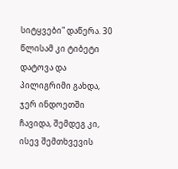სიტყვები" დაწერა. 30 წლისამ კი ტიბეტი დატოვა და პილიგრიმი გახდა, ჯერ ინდოეთში ჩავიდა, შემდეგ კი, ისევ შემთხვევის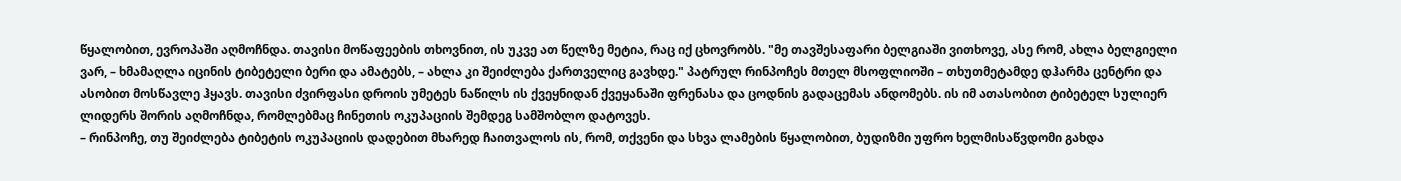წყალობით, ევროპაში აღმოჩნდა. თავისი მოწაფეების თხოვნით, ის უკვე ათ წელზე მეტია, რაც იქ ცხოვრობს. "მე თავშესაფარი ბელგიაში ვითხოვე, ასე რომ, ახლა ბელგიელი ვარ, – ხმამაღლა იცინის ტიბეტელი ბერი და ამატებს, – ახლა კი შეიძლება ქართველიც გავხდე." პატრულ რინპოჩეს მთელ მსოფლიოში – თხუთმეტამდე დჰარმა ცენტრი და ასობით მოსწავლე ჰყავს. თავისი ძვირფასი დროის უმეტეს ნაწილს ის ქვეყნიდან ქვეყანაში ფრენასა და ცოდნის გადაცემას ანდომებს. ის იმ ათასობით ტიბეტელ სულიერ ლიდერს შორის აღმოჩნდა, რომლებმაც ჩინეთის ოკუპაციის შემდეგ სამშობლო დატოვეს.
– რინპოჩე, თუ შეიძლება ტიბეტის ოკუპაციის დადებით მხარედ ჩაითვალოს ის, რომ, თქვენი და სხვა ლამების წყალობით, ბუდიზმი უფრო ხელმისაწვდომი გახდა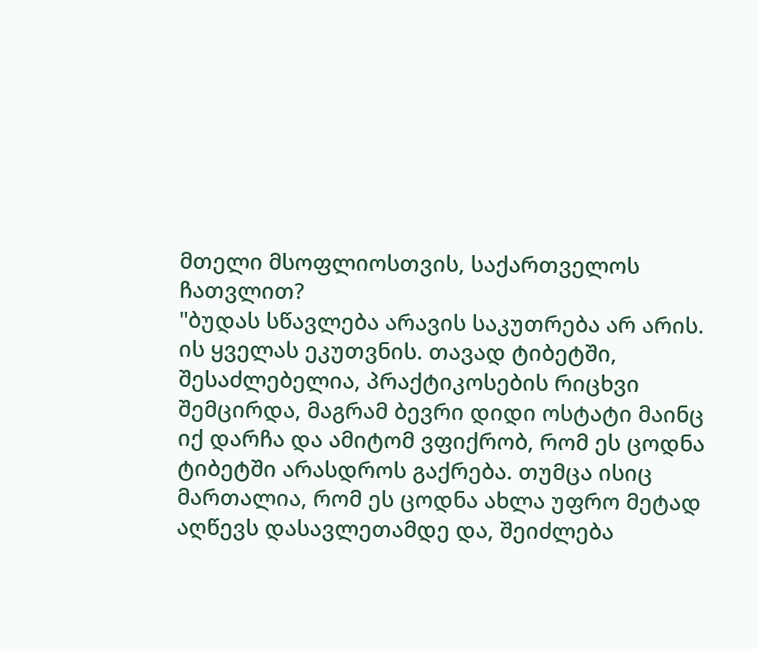მთელი მსოფლიოსთვის, საქართველოს ჩათვლით?
"ბუდას სწავლება არავის საკუთრება არ არის. ის ყველას ეკუთვნის. თავად ტიბეტში, შესაძლებელია, პრაქტიკოსების რიცხვი შემცირდა, მაგრამ ბევრი დიდი ოსტატი მაინც იქ დარჩა და ამიტომ ვფიქრობ, რომ ეს ცოდნა ტიბეტში არასდროს გაქრება. თუმცა ისიც მართალია, რომ ეს ცოდნა ახლა უფრო მეტად აღწევს დასავლეთამდე და, შეიძლება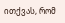ითქვას, რომ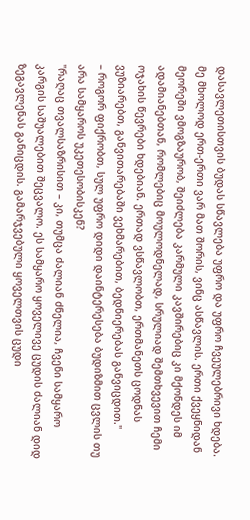დასავლეთისთვის ბუდას სწავლება უფრო და უფრო ჩვეულებრივი ხდება. მე მხოლოდ ერთ-ერთი ვარ მათ შორის, ვინც ასწავლის. ერთი ქვეყნიდან მეორეში ვმოგზაურობ, შეიძლება კარმული კავშირებიც კი მქონდეს იმ ადამიანებთან, რომლებიც მოულოდნელად, სრულიად შემთხვევით ჩემი ოჯახის წევრები ხდებიან. ერთად ვსწავლობთ, ერთმანეთს ცოდნას ვუზიარებთ, განვითარებაში ვეხმარებით, ბედნიერებას განვიცდით."
– როგორ ფიქრობთ, სულ უფრო დიდი დაინტერესება ბუდიზმით ცვლის თუ არა სამყაროს უკეთესობისკენ?
"რაღაც თვალსაზრისით – კი, თუმცა ძალიან ძნელია, ჩვენი სამყარო კარგის საშუალებით შეცვალო. ეს სამყარო ყოველივე ცუდის ძალიან დიდ ზეგავლენას განიცდის. გამარჯვებული ყოველთვის ცუდი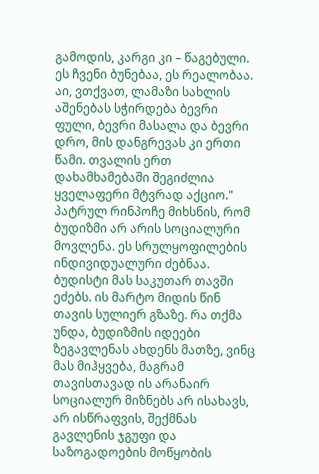გამოდის, კარგი კი – წაგებული. ეს ჩვენი ბუნებაა, ეს რეალობაა. აი, ვთქვათ, ლამაზი სახლის აშენებას სჭირდება ბევრი ფული, ბევრი მასალა და ბევრი დრო, მის დანგრევას კი ერთი წამი. თვალის ერთ დახამხამებაში შეგიძლია ყველაფერი მტვრად აქციო."
პატრულ რინპოჩე მიხსნის, რომ ბუდიზმი არ არის სოციალური მოვლენა. ეს სრულყოფილების ინდივიდუალური ძებნაა. ბუდისტი მას საკუთარ თავში ეძებს. ის მარტო მიდის წინ თავის სულიერ გზაზე. რა თქმა უნდა, ბუდიზმის იდეები ზეგავლენას ახდენს მათზე, ვინც მას მიჰყვება, მაგრამ თავისთავად ის არანაირ სოციალურ მიზნებს არ ისახავს, არ ისწრაფვის, შექმნას გავლენის ჯგუფი და საზოგადოების მოწყობის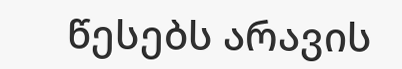წესებს არავის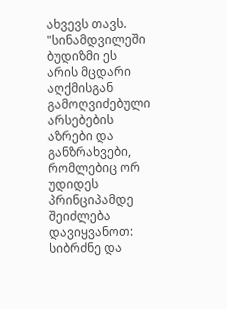ახვევს თავს.
"სინამდვილეში ბუდიზმი ეს არის მცდარი აღქმისგან გამოღვიძებული არსებების აზრები და განზრახვები, რომლებიც ორ უდიდეს პრინციპამდე შეიძლება დავიყვანოთ: სიბრძნე და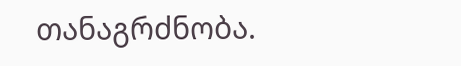თანაგრძნობა.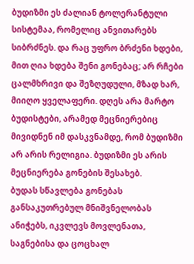ბუდიზმი ეს ძალიან ტოლერანტული სისტემაა, რომელიც ანვითარებს სიბრძნეს. და რაც უფრო ბრძენი ხდები, მით ღია ხდება შენი გონებაც; არ რჩები ცალმხრივი და შეზღუდული, მზად ხარ, მიიღო ყველაფერი. დღეს არა მარტო ბუდისტები, არამედ მეცნიერებიც მივიდნენ იმ დასკვნამდე, რომ ბუდიზმი არ არის რელიგია. ბუდიზმი ეს არის მეცნიერება გონების შესახებ.
ბუდას სწავლება გონებას განსაკუთრებულ მნიშვნელობას ანიჭებს, იკვლევს მოვლენათა, საგნებისა და ცოცხალ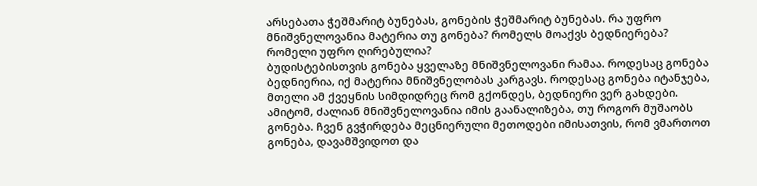არსებათა ჭეშმარიტ ბუნებას, გონების ჭეშმარიტ ბუნებას. რა უფრო მნიშვნელოვანია მატერია თუ გონება? რომელს მოაქვს ბედნიერება? რომელი უფრო ღირებულია?
ბუდისტებისთვის გონება ყველაზე მნიშვნელოვანი რამაა. როდესაც გონება ბედნიერია, იქ მატერია მნიშვნელობას კარგავს. როდესაც გონება იტანჯება, მთელი ამ ქვეყნის სიმდიდრეც რომ გქონდეს, ბედნიერი ვერ გახდები. ამიტომ, ძალიან მნიშვნელოვანია იმის გაანალიზება, თუ როგორ მუშაობს გონება. ჩვენ გვჭირდება მეცნიერული მეთოდები იმისათვის, რომ ვმართოთ გონება, დავამშვიდოთ და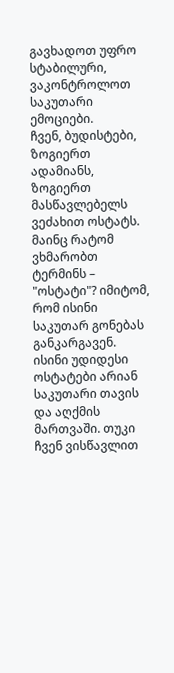გავხადოთ უფრო სტაბილური, ვაკონტროლოთ საკუთარი ემოციები.
ჩვენ, ბუდისტები, ზოგიერთ ადამიანს, ზოგიერთ მასწავლებელს ვეძახით ოსტატს. მაინც რატომ ვხმარობთ ტერმინს – "ოსტატი"? იმიტომ, რომ ისინი საკუთარ გონებას განკარგავენ. ისინი უდიდესი ოსტატები არიან საკუთარი თავის და აღქმის მართვაში. თუკი ჩვენ ვისწავლით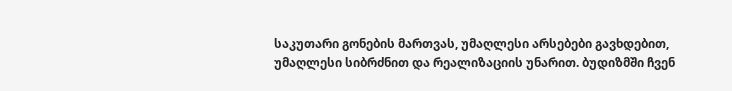საკუთარი გონების მართვას, უმაღლესი არსებები გავხდებით, უმაღლესი სიბრძნით და რეალიზაციის უნარით. ბუდიზმში ჩვენ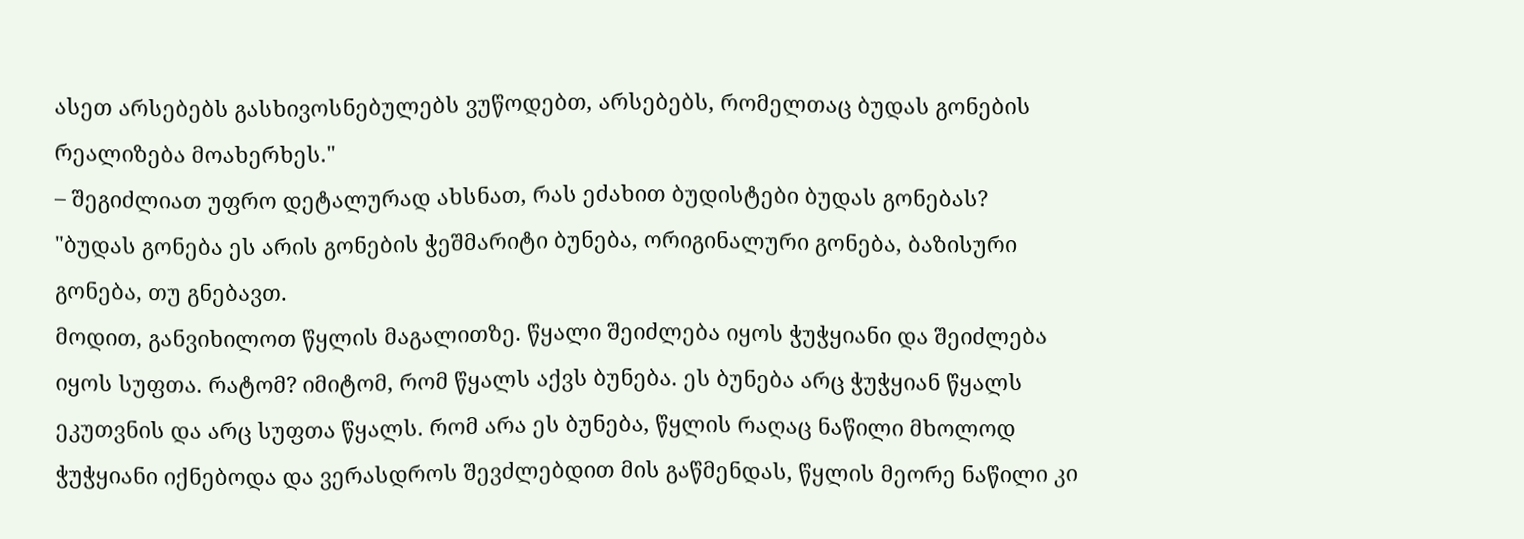ასეთ არსებებს გასხივოსნებულებს ვუწოდებთ, არსებებს, რომელთაც ბუდას გონების რეალიზება მოახერხეს."
– შეგიძლიათ უფრო დეტალურად ახსნათ, რას ეძახით ბუდისტები ბუდას გონებას?
"ბუდას გონება ეს არის გონების ჭეშმარიტი ბუნება, ორიგინალური გონება, ბაზისური გონება, თუ გნებავთ.
მოდით, განვიხილოთ წყლის მაგალითზე. წყალი შეიძლება იყოს ჭუჭყიანი და შეიძლება იყოს სუფთა. რატომ? იმიტომ, რომ წყალს აქვს ბუნება. ეს ბუნება არც ჭუჭყიან წყალს ეკუთვნის და არც სუფთა წყალს. რომ არა ეს ბუნება, წყლის რაღაც ნაწილი მხოლოდ ჭუჭყიანი იქნებოდა და ვერასდროს შევძლებდით მის გაწმენდას, წყლის მეორე ნაწილი კი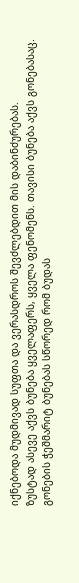იქნებოდა მუდმივად სუფთა და ვერასდროს შევძლებდით მის დაბინძურებას.
ზუსტად ასევე აქვს ბუნება ყველაფერს, ყველა ფენომენს. თავისი ბუნება აქვს გონებასაც. გონების ჭეშმარიტ ბუნებას სწორედ რომ ბუდას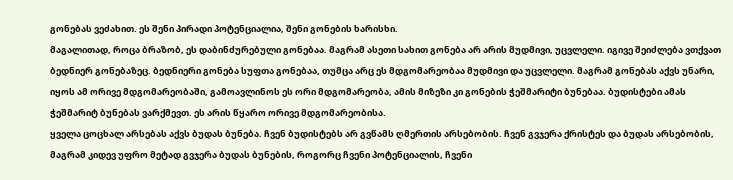გონებას ვეძახით. ეს შენი პირადი პოტენციალია, შენი გონების ხარისხი.
მაგალითად, როცა ბრაზობ, ეს დაბინძურებული გონებაა. მაგრამ ასეთი სახით გონება არ არის მუდმივი, უცვლელი. იგივე შეიძლება ვთქვათ ბედნიერ გონებაზეც. ბედნიერი გონება სუფთა გონებაა, თუმცა არც ეს მდგომარეობაა მუდმივი და უცვლელი. მაგრამ გონებას აქვს უნარი, იყოს ამ ორივე მდგომარეობაში, გამოავლინოს ეს ორი მდგომარეობა, ამის მიზეზი კი გონების ჭეშმარიტი ბუნებაა. ბუდისტები ამას ჭეშმარიტ ბუნებას ვარქმევთ. ეს არის წყარო ორივე მდგომარეობისა.
ყველა ცოცხალ არსებას აქვს ბუდას ბუნება. ჩვენ ბუდისტებს არ გვწამს ღმერთის არსებობის. ჩვენ გვჯერა ქრისტეს და ბუდას არსებობის, მაგრამ კიდევ უფრო მეტად გვჯერა ბუდას ბუნების, როგორც ჩვენი პოტენციალის, ჩვენი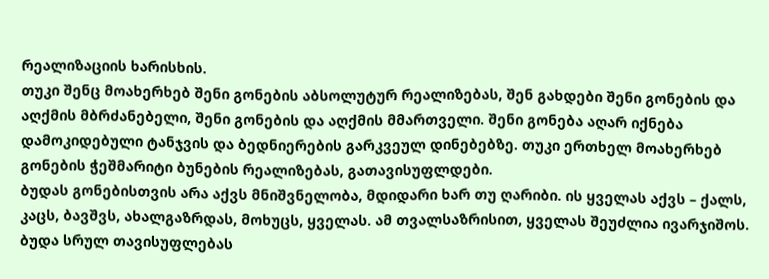რეალიზაციის ხარისხის.
თუკი შენც მოახერხებ შენი გონების აბსოლუტურ რეალიზებას, შენ გახდები შენი გონების და აღქმის მბრძანებელი, შენი გონების და აღქმის მმართველი. შენი გონება აღარ იქნება დამოკიდებული ტანჯვის და ბედნიერების გარკვეულ დინებებზე. თუკი ერთხელ მოახერხებ გონების ჭეშმარიტი ბუნების რეალიზებას, გათავისუფლდები.
ბუდას გონებისთვის არა აქვს მნიშვნელობა, მდიდარი ხარ თუ ღარიბი. ის ყველას აქვს – ქალს, კაცს, ბავშვს, ახალგაზრდას, მოხუცს, ყველას. ამ თვალსაზრისით, ყველას შეუძლია ივარჯიშოს.
ბუდა სრულ თავისუფლებას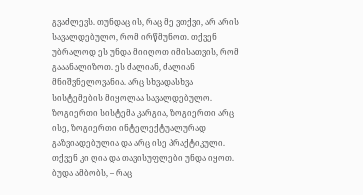გვაძლევს. თუნდაც ის, რაც მე ვთქვი, არ არის სავალდებულო, რომ ირწმუნოთ. თქვენ უბრალოდ ეს უნდა მიიღოთ იმისათვის, რომ გააანალიზოთ. ეს ძალიან, ძალიან მნიშვნელოვანია. არც სხვადასხვა სისტემების მიყოლაა სავალდებულო. ზოგიერთი სისტემა კარგია, ზოგიერთი არც ისე, ზოგიერთი ინტელექტუალურად გაზვიადებულია და არც ისე პრაქტიკული. თქვენ კი ღია და თავისუფლები უნდა იყოთ. ბუდა ამბობს, – რაც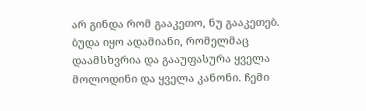არ გინდა რომ გააკეთო, ნუ გააკეთებ. ბუდა იყო ადამიანი, რომელმაც დაამსხვრია და გააუფასურა ყველა მოლოდინი და ყველა კანონი. ჩემი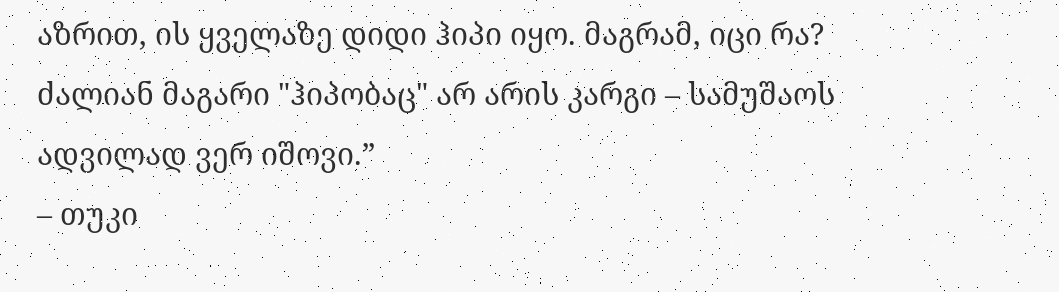აზრით, ის ყველაზე დიდი ჰიპი იყო. მაგრამ, იცი რა? ძალიან მაგარი "ჰიპობაც" არ არის კარგი – სამუშაოს ადვილად ვერ იშოვი.”
– თუკი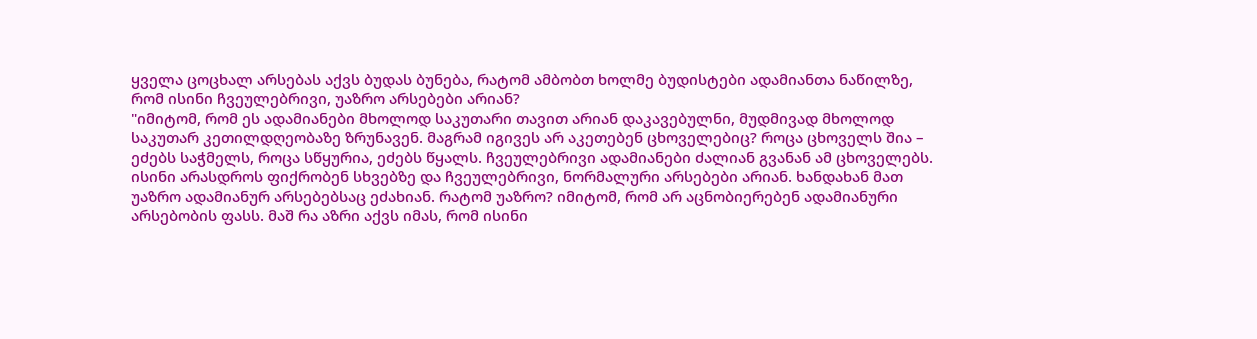ყველა ცოცხალ არსებას აქვს ბუდას ბუნება, რატომ ამბობთ ხოლმე ბუდისტები ადამიანთა ნაწილზე, რომ ისინი ჩვეულებრივი, უაზრო არსებები არიან?
"იმიტომ, რომ ეს ადამიანები მხოლოდ საკუთარი თავით არიან დაკავებულნი, მუდმივად მხოლოდ საკუთარ კეთილდღეობაზე ზრუნავენ. მაგრამ იგივეს არ აკეთებენ ცხოველებიც? როცა ცხოველს შია – ეძებს საჭმელს, როცა სწყურია, ეძებს წყალს. ჩვეულებრივი ადამიანები ძალიან გვანან ამ ცხოველებს. ისინი არასდროს ფიქრობენ სხვებზე და ჩვეულებრივი, ნორმალური არსებები არიან. ხანდახან მათ უაზრო ადამიანურ არსებებსაც ეძახიან. რატომ უაზრო? იმიტომ, რომ არ აცნობიერებენ ადამიანური არსებობის ფასს. მაშ რა აზრი აქვს იმას, რომ ისინი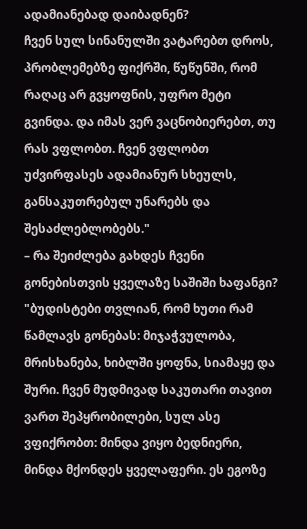ადამიანებად დაიბადნენ?
ჩვენ სულ სინანულში ვატარებთ დროს, პრობლემებზე ფიქრში, წუწუნში, რომ რაღაც არ გვყოფნის, უფრო მეტი გვინდა. და იმას ვერ ვაცნობიერებთ, თუ რას ვფლობთ. ჩვენ ვფლობთ უძვირფასეს ადამიანურ სხეულს, განსაკუთრებულ უნარებს და შესაძლებლობებს."
– რა შეიძლება გახდეს ჩვენი გონებისთვის ყველაზე საშიში ხაფანგი?
"ბუდისტები თვლიან, რომ ხუთი რამ წამლავს გონებას: მიჯაჭვულობა, მრისხანება, ხიბლში ყოფნა, სიამაყე და შური. ჩვენ მუდმივად საკუთარი თავით ვართ შეპყრობილები, სულ ასე ვფიქრობთ: მინდა ვიყო ბედნიერი, მინდა მქონდეს ყველაფერი. ეს ეგოზე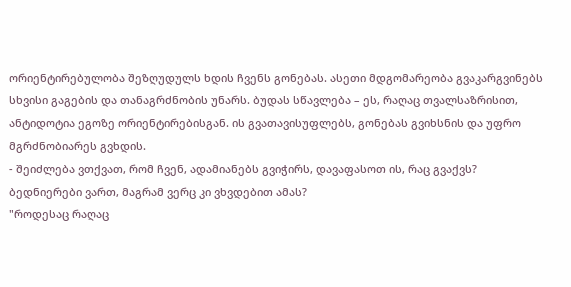ორიენტირებულობა შეზღუდულს ხდის ჩვენს გონებას. ასეთი მდგომარეობა გვაკარგვინებს სხვისი გაგების და თანაგრძნობის უნარს. ბუდას სწავლება – ეს, რაღაც თვალსაზრისით, ანტიდოტია ეგოზე ორიენტირებისგან. ის გვათავისუფლებს, გონებას გვიხსნის და უფრო მგრძნობიარეს გვხდის.
- შეიძლება ვთქვათ, რომ ჩვენ, ადამიანებს გვიჭირს, დავაფასოთ ის, რაც გვაქვს? ბედნიერები ვართ, მაგრამ ვერც კი ვხვდებით ამას?
"როდესაც რაღაც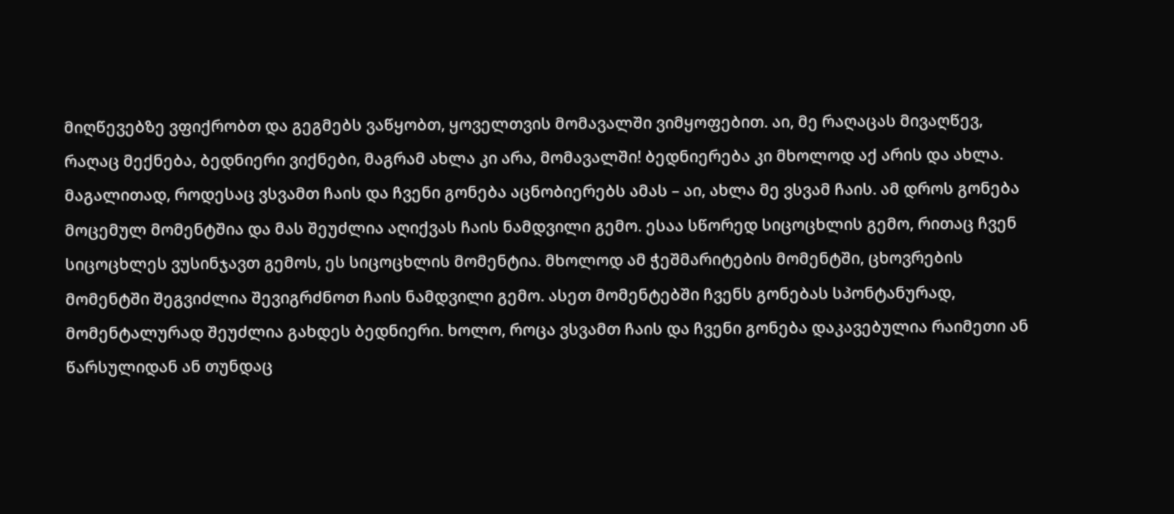მიღწევებზე ვფიქრობთ და გეგმებს ვაწყობთ, ყოველთვის მომავალში ვიმყოფებით. აი, მე რაღაცას მივაღწევ, რაღაც მექნება, ბედნიერი ვიქნები, მაგრამ ახლა კი არა, მომავალში! ბედნიერება კი მხოლოდ აქ არის და ახლა.
მაგალითად, როდესაც ვსვამთ ჩაის და ჩვენი გონება აცნობიერებს ამას – აი, ახლა მე ვსვამ ჩაის. ამ დროს გონება მოცემულ მომენტშია და მას შეუძლია აღიქვას ჩაის ნამდვილი გემო. ესაა სწორედ სიცოცხლის გემო, რითაც ჩვენ სიცოცხლეს ვუსინჯავთ გემოს, ეს სიცოცხლის მომენტია. მხოლოდ ამ ჭეშმარიტების მომენტში, ცხოვრების მომენტში შეგვიძლია შევიგრძნოთ ჩაის ნამდვილი გემო. ასეთ მომენტებში ჩვენს გონებას სპონტანურად, მომენტალურად შეუძლია გახდეს ბედნიერი. ხოლო, როცა ვსვამთ ჩაის და ჩვენი გონება დაკავებულია რაიმეთი ან წარსულიდან ან თუნდაც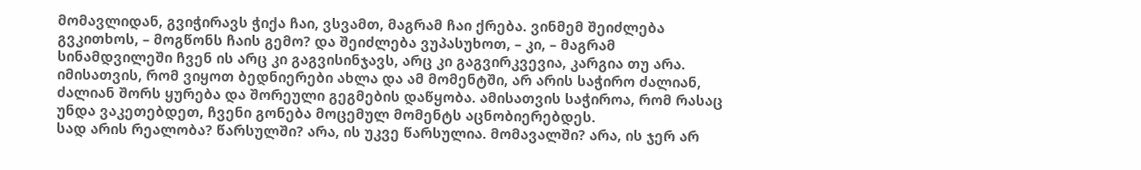მომავლიდან, გვიჭირავს ჭიქა ჩაი, ვსვამთ, მაგრამ ჩაი ქრება. ვინმემ შეიძლება გვკითხოს, – მოგწონს ჩაის გემო? და შეიძლება ვუპასუხოთ, – კი, – მაგრამ სინამდვილეში ჩვენ ის არც კი გაგვისინჯავს, არც კი გაგვირკვევია, კარგია თუ არა.
იმისათვის, რომ ვიყოთ ბედნიერები ახლა და ამ მომენტში, არ არის საჭირო ძალიან, ძალიან შორს ყურება და შორეული გეგმების დაწყობა. ამისათვის საჭიროა, რომ რასაც უნდა ვაკეთებდეთ, ჩვენი გონება მოცემულ მომენტს აცნობიერებდეს.
სად არის რეალობა? წარსულში? არა, ის უკვე წარსულია. მომავალში? არა, ის ჯერ არ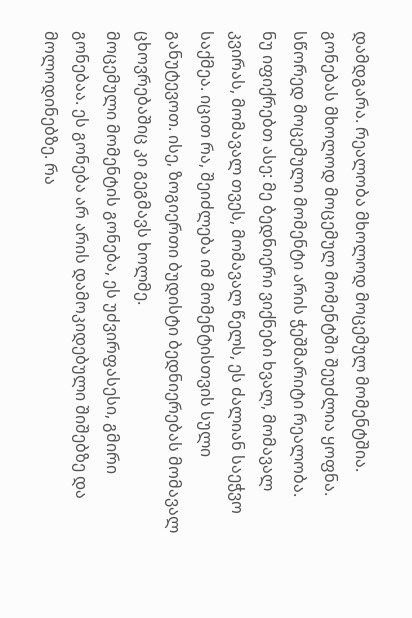დამდგარა. რეალობა მხოლოდ მოცემულ მომენტშია. გონებას მხოლოდ მოცემულ მომენტში შეუძლია ყოფნა. სწორედ მოცემული მომენტი არის ჭეშმარიტი რეალობა.
ნუ იფიქრებთ ასე: მე ბედნიერი ვიქნები ხვალ, მომავალ კვირას, მომავალ თვეს, მომავალ წელს, ეს ძალიან საეჭვო საქმეა. იცით რა, შეიძლება იმ მომენტისთვის სული განუტევოთ. ისე, ზოგიერთი ბუდისტი ბედნიერებას მომავალ ცხოვრებაშიც კი გეგმავს ხოლმე.
მოცემული მომენტის გონება, ეს უძვირფასესი, გმირი გონებაა. ეს გონება არ არის დამოკიდებული შიშებზე და მოლოდინებზე. რა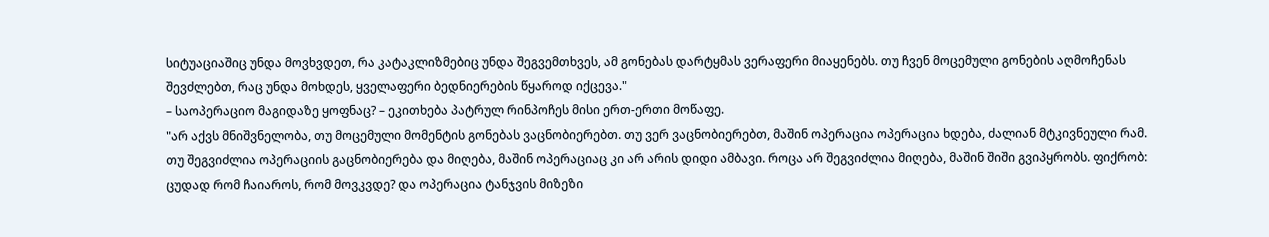სიტუაციაშიც უნდა მოვხვდეთ, რა კატაკლიზმებიც უნდა შეგვემთხვეს, ამ გონებას დარტყმას ვერაფერი მიაყენებს. თუ ჩვენ მოცემული გონების აღმოჩენას შევძლებთ, რაც უნდა მოხდეს, ყველაფერი ბედნიერების წყაროდ იქცევა."
– საოპერაციო მაგიდაზე ყოფნაც? – ეკითხება პატრულ რინპოჩეს მისი ერთ-ერთი მოწაფე.
"არ აქვს მნიშვნელობა, თუ მოცემული მომენტის გონებას ვაცნობიერებთ. თუ ვერ ვაცნობიერებთ, მაშინ ოპერაცია ოპერაცია ხდება, ძალიან მტკივნეული რამ. თუ შეგვიძლია ოპერაციის გაცნობიერება და მიღება, მაშინ ოპერაციაც კი არ არის დიდი ამბავი. როცა არ შეგვიძლია მიღება, მაშინ შიში გვიპყრობს. ფიქრობ: ცუდად რომ ჩაიაროს, რომ მოვკვდე? და ოპერაცია ტანჯვის მიზეზი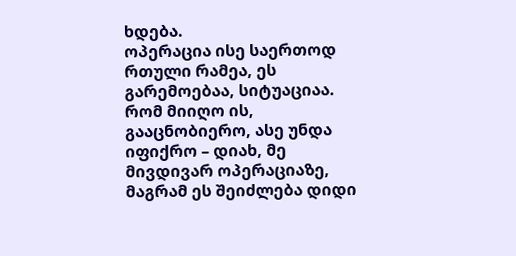ხდება.
ოპერაცია ისე საერთოდ რთული რამეა, ეს გარემოებაა, სიტუაციაა. რომ მიიღო ის, გააცნობიერო, ასე უნდა იფიქრო – დიახ, მე მივდივარ ოპერაციაზე, მაგრამ ეს შეიძლება დიდი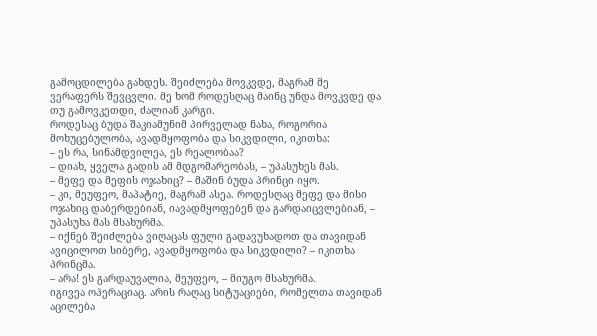გამოცდილება გახდეს. შეიძლება მოვკვდე, მაგრამ მე ვერაფერს შევცვლი. მე ხომ როდესღაც მაინც უნდა მოვკვდე და თუ გამოვკეთდი, ძალიან კარგი.
როდესაც ბუდა შაკიამუნიმ პირველად ნახა, როგორია მოხუცებულობა, ავადმყოფობა და სიკვდილი, იკითხა:
– ეს რა, სინამდვილეა, ეს რეალობაა?
– დიახ, ყველა გადის ამ მდგომარეობას, – უპასუხეს მას.
– მეფე და მეფის ოჯახიც? – მაშინ ბუდა პრინცი იყო.
– კი, მეუფეო, მაპატიე, მაგრამ ასეა. როდესღაც მეფე და მისი ოჯახიც დაბერდებიან, იავადმყოფებენ და გარდაიცვლებიან, – უპასუხა მას მსახურმა.
– იქნებ შეიძლება ვიღაცას ფული გადავუხადოთ და თავიდან ავიცილოთ სიბერე, ავადმყოფობა და სიკვდილი? – იკითხა პრინცმა.
– არა! ეს გარდაუვალია, მეუფეო, – მიუგო მსახურმა.
იგივეა ოპერაციაც. არის რაღაც სიტუაციები, რომელთა თავიდან აცილება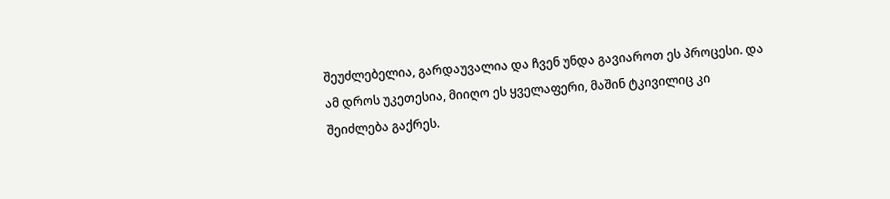შეუძლებელია, გარდაუვალია და ჩვენ უნდა გავიაროთ ეს პროცესი. და ამ დროს უკეთესია, მიიღო ეს ყველაფერი, მაშინ ტკივილიც კი შეიძლება გაქრეს.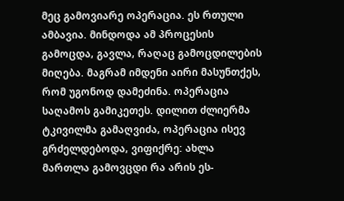მეც გამოვიარე ოპერაცია. ეს რთული ამბავია. მინდოდა ამ პროცესის გამოცდა, გავლა, რაღაც გამოცდილების მიღება. მაგრამ იმდენი აირი მასუნთქეს, რომ უგონოდ დამეძინა. ოპერაცია საღამოს გამიკეთეს. დილით ძლიერმა ტკივილმა გამაღვიძა, ოპერაცია ისევ გრძელდებოდა, ვიფიქრე: ახლა მართლა გამოვცდი რა არის ეს-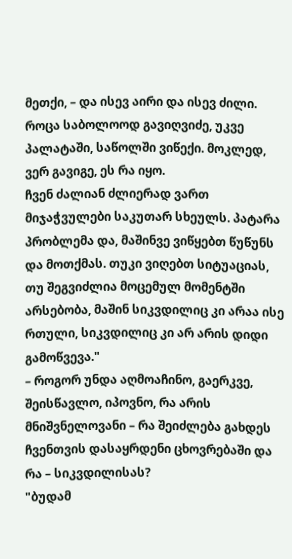მეთქი, – და ისევ აირი და ისევ ძილი. როცა საბოლოოდ გავიღვიძე, უკვე პალატაში, საწოლში ვიწექი. მოკლედ, ვერ გავიგე, ეს რა იყო.
ჩვენ ძალიან ძლიერად ვართ მიჯაჭვულები საკუთარ სხეულს. პატარა პრობლემა და, მაშინვე ვიწყებთ წუწუნს და მოთქმას. თუკი ვიღებთ სიტუაციას, თუ შეგვიძლია მოცემულ მომენტში არსებობა, მაშინ სიკვდილიც კი არაა ისე რთული, სიკვდილიც კი არ არის დიდი გამოწვევა."
– როგორ უნდა აღმოაჩინო, გაერკვე, შეისწავლო, იპოვნო, რა არის მნიშვნელოვანი – რა შეიძლება გახდეს ჩვენთვის დასაყრდენი ცხოვრებაში და რა – სიკვდილისას?
"ბუდამ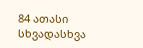84 ათასი სხვადასხვა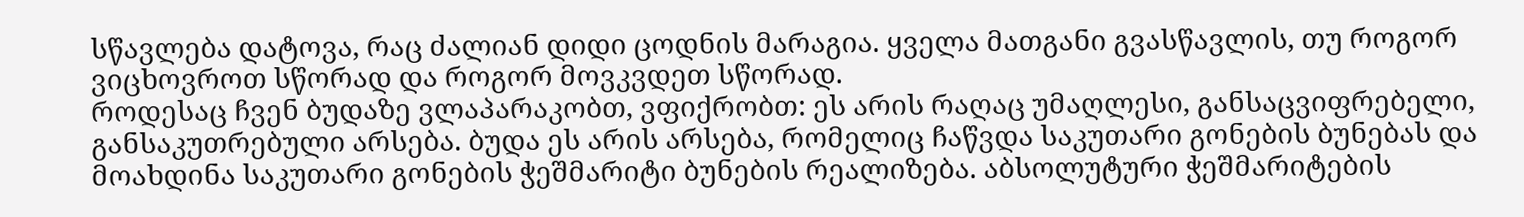სწავლება დატოვა, რაც ძალიან დიდი ცოდნის მარაგია. ყველა მათგანი გვასწავლის, თუ როგორ ვიცხოვროთ სწორად და როგორ მოვკვდეთ სწორად.
როდესაც ჩვენ ბუდაზე ვლაპარაკობთ, ვფიქრობთ: ეს არის რაღაც უმაღლესი, განსაცვიფრებელი, განსაკუთრებული არსება. ბუდა ეს არის არსება, რომელიც ჩაწვდა საკუთარი გონების ბუნებას და მოახდინა საკუთარი გონების ჭეშმარიტი ბუნების რეალიზება. აბსოლუტური ჭეშმარიტების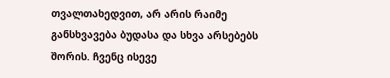თვალთახედვით, არ არის რაიმე განსხვავება ბუდასა და სხვა არსებებს შორის. ჩვენც ისევე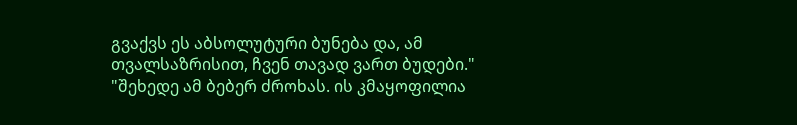გვაქვს ეს აბსოლუტური ბუნება და, ამ თვალსაზრისით, ჩვენ თავად ვართ ბუდები."
"შეხედე ამ ბებერ ძროხას. ის კმაყოფილია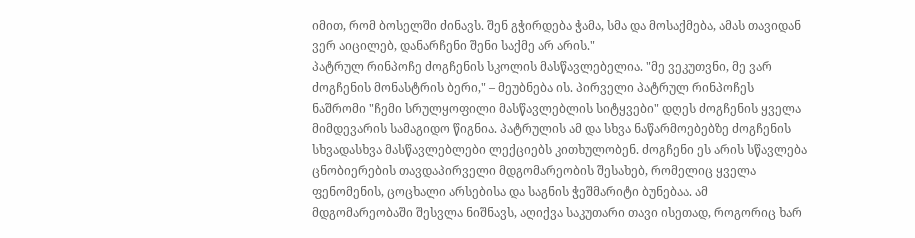იმით, რომ ბოსელში ძინავს. შენ გჭირდება ჭამა, სმა და მოსაქმება, ამას თავიდან ვერ აიცილებ, დანარჩენი შენი საქმე არ არის."
პატრულ რინპოჩე ძოგჩენის სკოლის მასწავლებელია. "მე ვეკუთვნი, მე ვარ ძოგჩენის მონასტრის ბერი," – მეუბნება ის. პირველი პატრულ რინპოჩეს ნაშრომი "ჩემი სრულყოფილი მასწავლებლის სიტყვები" დღეს ძოგჩენის ყველა მიმდევარის სამაგიდო წიგნია. პატრულის ამ და სხვა ნაწარმოებებზე ძოგჩენის სხვადასხვა მასწავლებლები ლექციებს კითხულობენ. ძოგჩენი ეს არის სწავლება ცნობიერების თავდაპირველი მდგომარეობის შესახებ, რომელიც ყველა ფენომენის, ცოცხალი არსებისა და საგნის ჭეშმარიტი ბუნებაა. ამ მდგომარეობაში შესვლა ნიშნავს, აღიქვა საკუთარი თავი ისეთად, როგორიც ხარ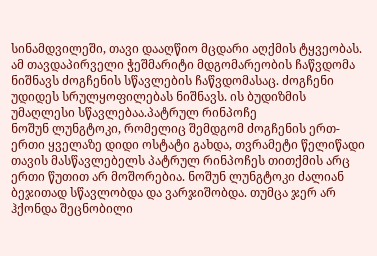სინამდვილეში, თავი დააღწიო მცდარი აღქმის ტყვეობას. ამ თავდაპირველი ჭეშმარიტი მდგომარეობის ჩაწვდომა ნიშნავს ძოგჩენის სწავლების ჩაწვდომასაც. ძოგჩენი უდიდეს სრულყოფილებას ნიშნავს. ის ბუდიზმის უმაღლესი სწავლებაა.პატრულ რინპოჩე
ნოშუნ ლუნგტოკი, რომელიც შემდგომ ძოგჩენის ერთ-ერთი ყველაზე დიდი ოსტატი გახდა, თვრამეტი წელიწადი თავის მასწავლებელს პატრულ რინპოჩეს თითქმის არც ერთი წუთით არ მოშორებია. ნოშუნ ლუნგტოკი ძალიან ბეჯითად სწავლობდა და ვარჯიშობდა. თუმცა ჯერ არ ჰქონდა შეცნობილი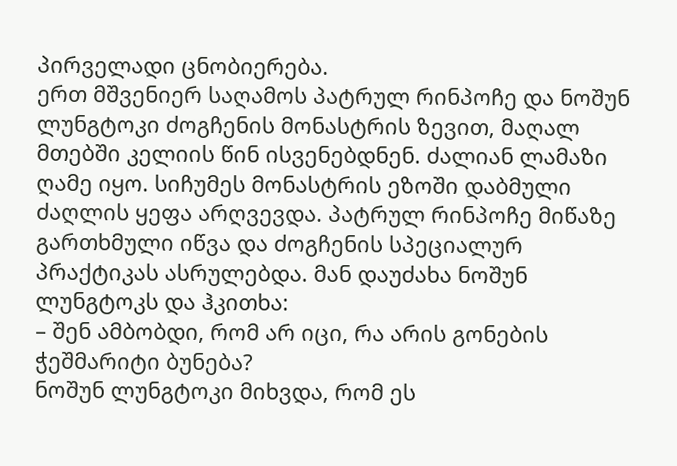პირველადი ცნობიერება.
ერთ მშვენიერ საღამოს პატრულ რინპოჩე და ნოშუნ ლუნგტოკი ძოგჩენის მონასტრის ზევით, მაღალ მთებში კელიის წინ ისვენებდნენ. ძალიან ლამაზი ღამე იყო. სიჩუმეს მონასტრის ეზოში დაბმული ძაღლის ყეფა არღვევდა. პატრულ რინპოჩე მიწაზე გართხმული იწვა და ძოგჩენის სპეციალურ პრაქტიკას ასრულებდა. მან დაუძახა ნოშუნ ლუნგტოკს და ჰკითხა:
– შენ ამბობდი, რომ არ იცი, რა არის გონების ჭეშმარიტი ბუნება?
ნოშუნ ლუნგტოკი მიხვდა, რომ ეს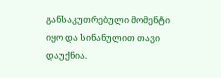განსაკუთრებული მომენტი იყო და სინანულით თავი დაუქნია.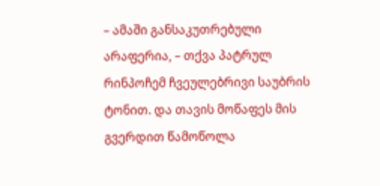– ამაში განსაკუთრებული არაფერია, – თქვა პატრულ რინპოჩემ ჩვეულებრივი საუბრის ტონით. და თავის მოწაფეს მის გვერდით წამოწოლა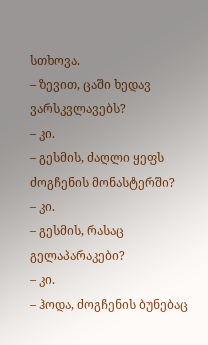სთხოვა.
– ზევით, ცაში ხედავ ვარსკვლავებს?
– კი.
– გესმის, ძაღლი ყეფს ძოგჩენის მონასტერში?
– კი.
– გესმის, რასაც გელაპარაკები?
– კი.
– ჰოდა, ძოგჩენის ბუნებაც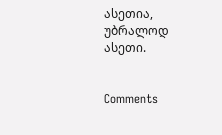ასეთია, უბრალოდ ასეთი.


Comments